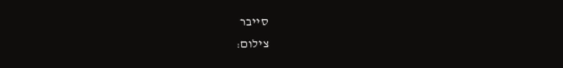סייבר
צילום: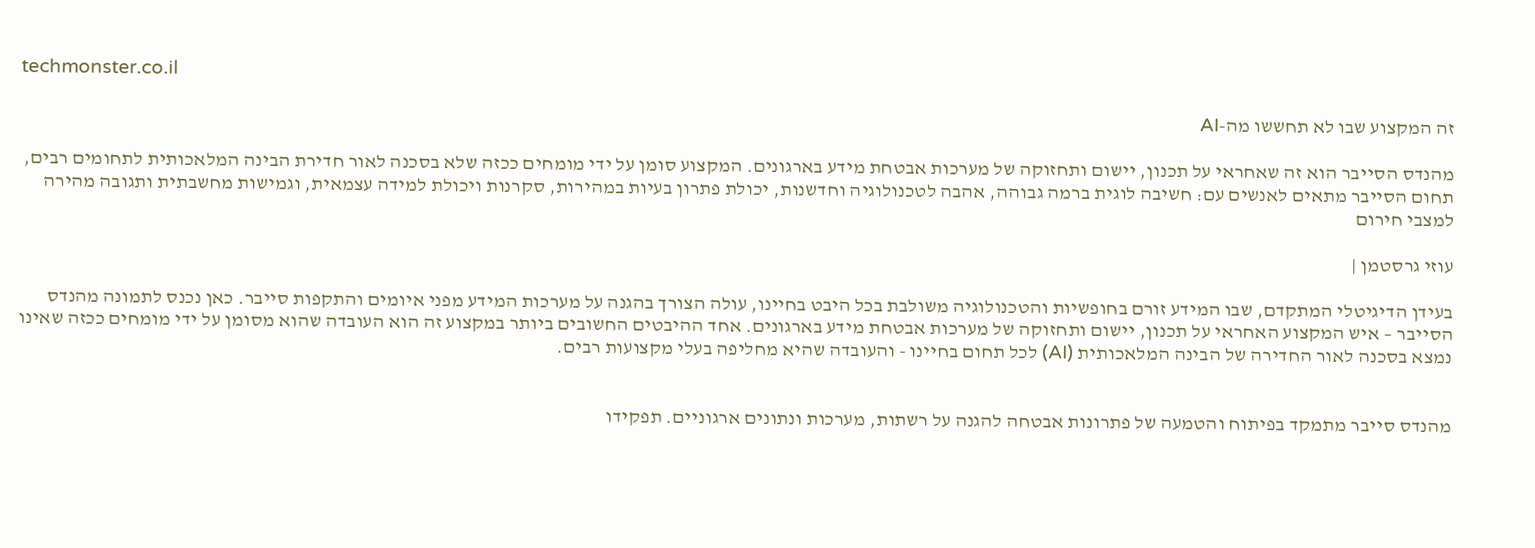techmonster.co.il

זה המקצוע שבו לא תחששו מה-AI

מהנדס הסייבר הוא זה שאחראי על תכנון, יישום ותחזוקה של מערכות אבטחת מידע בארגונים. המקצוע סומן על ידי מומחים ככזה שלא בסכנה לאור חדירת הבינה המלאכותית לתחומים רבים, תחום הסייבר מתאים לאנשים עם: חשיבה לוגית ברמה גבוהה, אהבה לטכנולוגיה וחדשנות, יכולת פתרון בעיות במהירות, סקרנות ויכולת למידה עצמאית, וגמישות מחשבתית ותגובה מהירה למצבי חירום

עוזי גרסטמן |

בעידן הדיגיטלי המתקדם, שבו המידע זורם בחופשיות והטכנולוגיה משולבת בכל היבט בחיינו, עולה הצורך בהגנה על מערכות המידע מפני איומים והתקפות סייבר. כאן נכנס לתמונה מהנדס הסייבר – איש המקצוע האחראי על תכנון, יישום ותחזוקה של מערכות אבטחת מידע בארגונים. אחד ההיבטים החשובים ביותר במקצוע זה הוא העובדה שהוא מסומן על ידי מומחים ככזה שאינו נמצא בסכנה לאור החדירה של הבינה המלאכותית (AI) לכל תחום בחיינו - והעובדה שהיא מחליפה בעלי מקצועות רבים.


מהנדס סייבר מתמקד בפיתוח והטמעה של פתרונות אבטחה להגנה על רשתות, מערכות ונתונים ארגוניים. תפקידו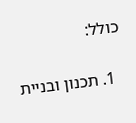כולל:

  1. תכנון ובניית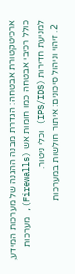ארכיטקטורת אבטחה: הגדרת מבנה ההגנה של מערכות המידע, כולל רכיבי אבטחה כמו חומות אש (Firewalls), מערכות למניעת חדירות (IPS/IDS) וכלי ניטור.
  2. זיהוי וניהול סיכונים: איתור חולשות במערכות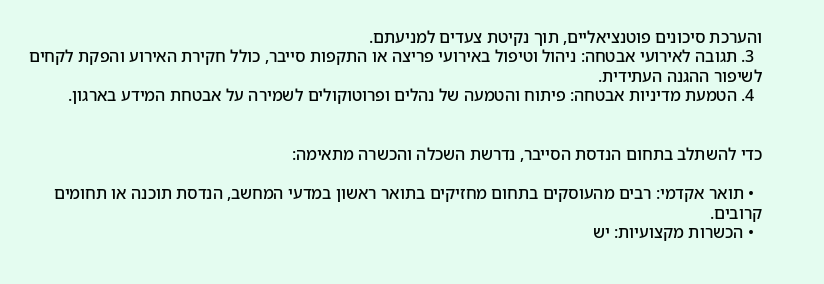והערכת סיכונים פוטנציאליים, תוך נקיטת צעדים למניעתם.
  3. תגובה לאירועי אבטחה: ניהול וטיפול באירועי פריצה או התקפות סייבר, כולל חקירת האירוע והפקת לקחים לשיפור ההגנה העתידית.
  4. הטמעת מדיניות אבטחה: פיתוח והטמעה של נהלים ופרוטוקולים לשמירה על אבטחת המידע בארגון.


כדי להשתלב בתחום הנדסת הסייבר, נדרשת השכלה והכשרה מתאימה:

  • תואר אקדמי: רבים מהעוסקים בתחום מחזיקים בתואר ראשון במדעי המחשב, הנדסת תוכנה או תחומים קרובים.
  • הכשרות מקצועיות: יש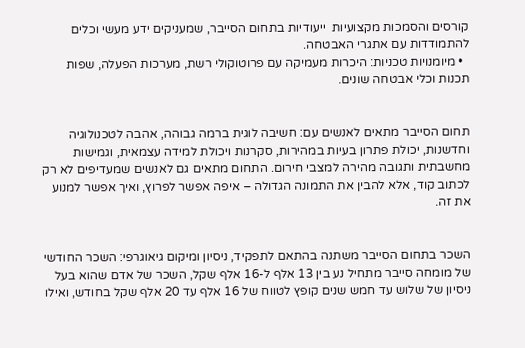קורסים והסמכות מקצועיות  ייעודיות בתחום הסייבר, שמעניקים ידע מעשי וכלים להתמודדות עם אתגרי האבטחה.
  • מיומנויות טכניות: היכרות מעמיקה עם פרוטוקולי רשת, מערכות הפעלה, שפות תכנות וכלי אבטחה שונים.


תחום הסייבר מתאים לאנשים עם: חשיבה לוגית ברמה גבוהה, אהבה לטכנולוגיה וחדשנות, יכולת פתרון בעיות במהירות, סקרנות ויכולת למידה עצמאית, וגמישות מחשבתית ותגובה מהירה למצבי חירום. התחום מתאים גם לאנשים שמעדיפים לא רק לכתוב קוד, אלא להבין את התמונה הגדולה – איפה אפשר לפרוץ, ואיך אפשר למנוע את זה.


השכר בתחום הסייבר משתנה בהתאם לתפקיד, ניסיון ומיקום גיאוגרפי: השכר החודשי של מומחה סייבר מתחיל נע בין 13 אלף ל-16 אלף שקל, השכר של אדם שהוא בעל ניסיון של שלוש עד חמש שנים קופץ לטווח של 16 אלף עד 20 אלף שקל בחודש, ואילו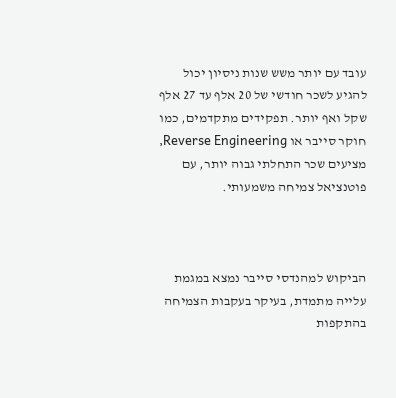עובד עם יותר משש שנות ניסיון יכול להגיע לשכר חודשי של 20 אלף עד 27 אלף שקל ואף יותר. תפקידים מתקדמים, כמו חוקר סייבר או Reverse Engineering, מציעים שכר התחלתי גבוה יותר, עם פוטנציאל צמיחה משמעותי.



הביקוש למהנדסי סייבר נמצא במגמת עלייה מתמדת, בעיקר בעקבות הצמיחה בהתקפות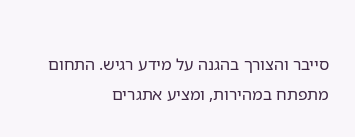סייבר והצורך בהגנה על מידע רגיש. התחום מתפתח במהירות, ומציע אתגרים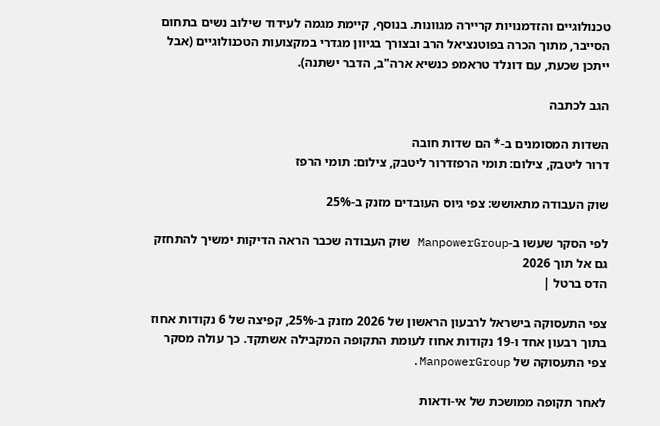טכנולוגיים והזדמנויות קריירה מגוונות. בנוסף, קיימת מגמה לעידוד שילוב נשים בתחום הסייבר, מתוך הכרה בפוטנציאל הרב ובצורך בגיוון מגדרי במקצועות הטכנולוגיים (אבל ייתכן שכעת, עם דונלד טראמפ כנשיא ארה"ב, הדבר ישתנה).

הגב לכתבה

השדות המסומנים ב-* הם שדות חובה
דרור ליטבק, צילום: תומי הרפזדרור ליטבק, צילום: תומי הרפז

שוק העבודה מתאושש: צפי גיוס העובדים מזנק ב-25%

לפי הסקר שעשו ב-ManpowerGroup שוק העבודה שכבר הראה הדיקות ימשיך להתחזק גם אל תוך 2026
הדס ברטל |

צפי התעסוקה בישראל לרבעון הראשון של 2026 מזנק ב-25%, קפיצה של 6 נקודות אחוז בתוך רבעון אחד ו-19 נקודות אחוז לעומת התקופה המקבילה אשתקד. כך עולה מסקר צפי התעסוקה של ManpowerGroup.

לאחר תקופה ממושכת של אי-ודאות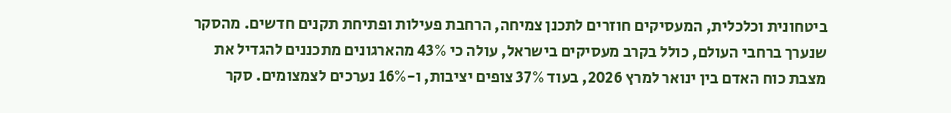ביטחונית וכלכלית, המעסיקים חוזרים לתכנן צמיחה, הרחבת פעילות ופתיחת תקנים חדשים. מהסקר שנערך ברחבי העולם, כולל בקרב מעסיקים בישראל, עולה כי 43% מהארגונים מתכננים להגדיל את מצבת כוח האדם בין ינואר למרץ 2026, בעוד 37% צופים יציבות, ו-16% נערכים לצמצומים. סקר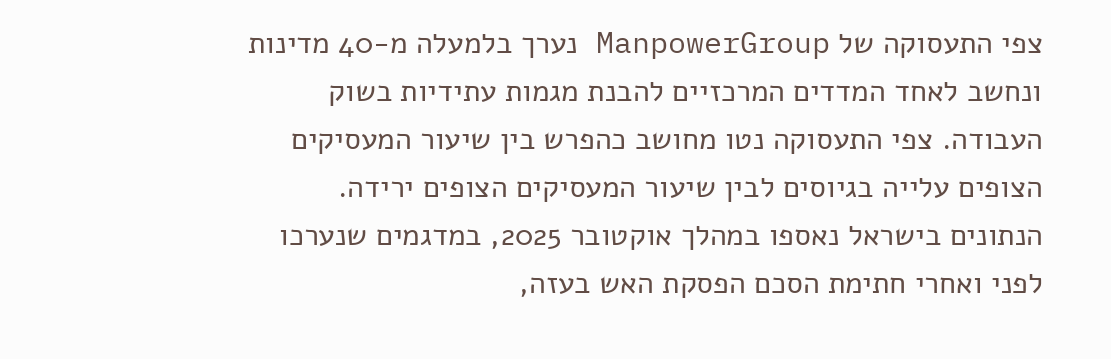צפי התעסוקה של ManpowerGroup נערך בלמעלה מ-40 מדינות ונחשב לאחד המדדים המרכזיים להבנת מגמות עתידיות בשוק העבודה. צפי התעסוקה נטו מחושב כהפרש בין שיעור המעסיקים הצופים עלייה בגיוסים לבין שיעור המעסיקים הצופים ירידה. הנתונים בישראל נאספו במהלך אוקטובר 2025, במדגמים שנערכו לפני ואחרי חתימת הסכם הפסקת האש בעזה,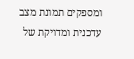ומספקים תמונת מצב עדכנית ומדויקת של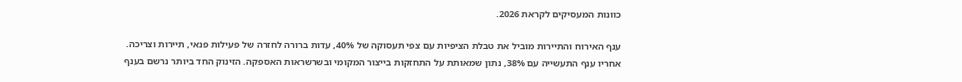כוונות המעסיקים לקראת 2026.

ענף האירוח והתיירות מוביל את טבלת הציפיות עם צפי תעסוקה של 40%, עדות ברורה לחזרה של פעילות פנאי, תיירות וצריכה. אחריו ענף התעשייה עם 38%, נתון שמאותת על התחזקות בייצור המקומי ובשרשראות האספקה. הזינוק החד ביותר נרשם בענף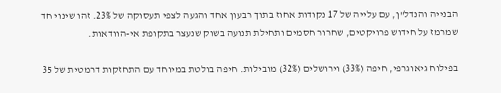הבנייה והנדל"ן, עם עלייה של 17 נקודות אחוז בתוך רבעון אחד והגעה לצפי תעסוקה של 23%. זהו שינוי חד שמרמז על חידוש פרויקטים, שחרור חסמים ותחילת תנועה בשוק שנעצר בתקופת אי-הוודאות.

בפילוח גיאוגרפי, חיפה (33%) וירושלים (32%) מובילות. חיפה בולטת במיוחד עם התחזקות דרמטית של 35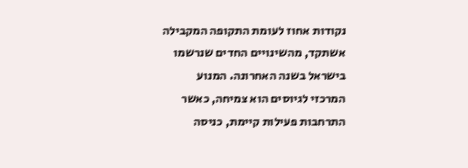נקודות אחוז לעומת התקופה המקבילה אשתקד, מהשינויים החדים שנרשמו בישראל בשנה האחרונה. המנוע המרכזי לגיוסים הוא צמיחה, כאשר התרחבות פעילות קיימת, כניסה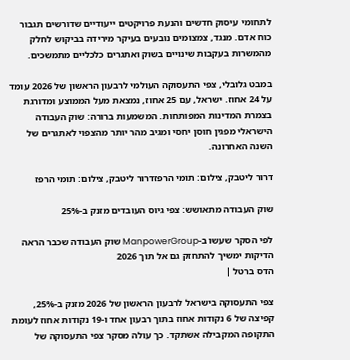לתחומי עיסוק חדשים והנעת פרויקטים ייעודיים שדורשים תגבור כוח אדם. מנגד, צמצומים נובעים בעיקר מירידה בביקוש לחלק מהמשרות בעקבות שינויים בשוק ואתגרים כלכליים מתמשכים.

במבט גלובלי, צפי התעסוקה העולמי לרבעון הראשון של 2026 עומד על 24 אחוז. ישראל, עם 25 אחוז, נמצאת מעל הממוצע ומדורגת בצמרת המדינות המפותחות. המשמעות ברורה: שוק העבודה הישראלי מפגין חוסן יחסי ומגיב מהר יותר מהצפוי לאתגרים של השנה האחרונה.

דרור ליטבק, צילום: תומי הרפזדרור ליטבק, צילום: תומי הרפז

שוק העבודה מתאושש: צפי גיוס העובדים מזנק ב-25%

לפי הסקר שעשו ב-ManpowerGroup שוק העבודה שכבר הראה הדיקות ימשיך להתחזק גם אל תוך 2026
הדס ברטל |

צפי התעסוקה בישראל לרבעון הראשון של 2026 מזנק ב-25%, קפיצה של 6 נקודות אחוז בתוך רבעון אחד ו-19 נקודות אחוז לעומת התקופה המקבילה אשתקד. כך עולה מסקר צפי התעסוקה של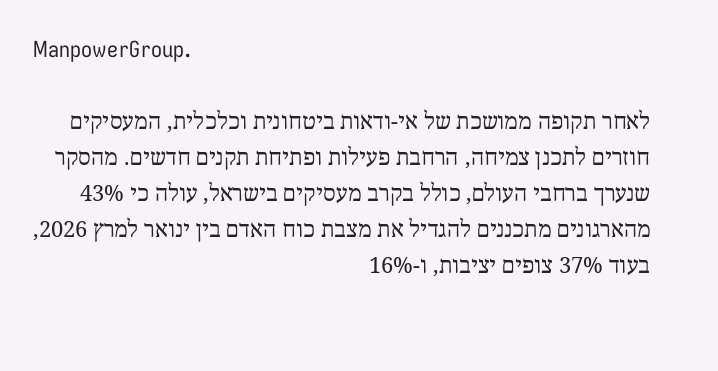ManpowerGroup.

לאחר תקופה ממושכת של אי-ודאות ביטחונית וכלכלית, המעסיקים חוזרים לתכנן צמיחה, הרחבת פעילות ופתיחת תקנים חדשים. מהסקר שנערך ברחבי העולם, כולל בקרב מעסיקים בישראל, עולה כי 43% מהארגונים מתכננים להגדיל את מצבת כוח האדם בין ינואר למרץ 2026, בעוד 37% צופים יציבות, ו-16%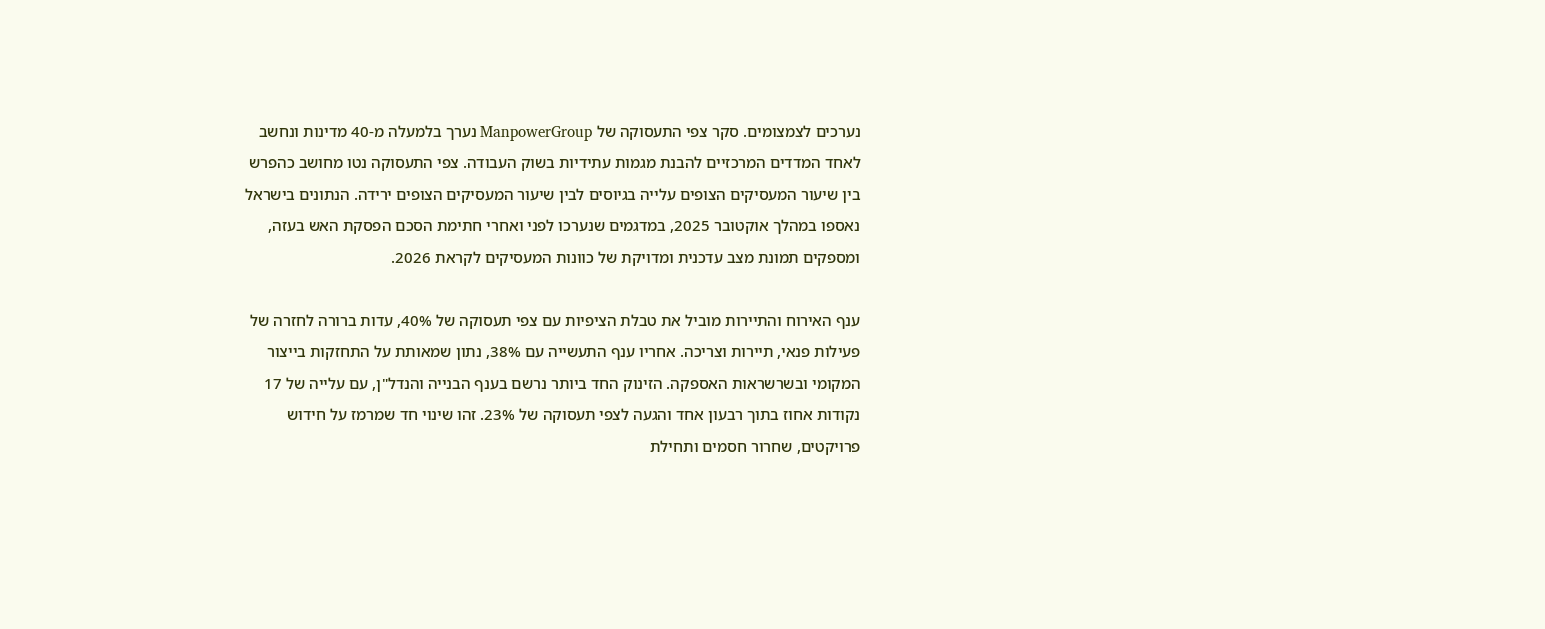נערכים לצמצומים. סקר צפי התעסוקה של ManpowerGroup נערך בלמעלה מ-40 מדינות ונחשב לאחד המדדים המרכזיים להבנת מגמות עתידיות בשוק העבודה. צפי התעסוקה נטו מחושב כהפרש בין שיעור המעסיקים הצופים עלייה בגיוסים לבין שיעור המעסיקים הצופים ירידה. הנתונים בישראל נאספו במהלך אוקטובר 2025, במדגמים שנערכו לפני ואחרי חתימת הסכם הפסקת האש בעזה, ומספקים תמונת מצב עדכנית ומדויקת של כוונות המעסיקים לקראת 2026.

ענף האירוח והתיירות מוביל את טבלת הציפיות עם צפי תעסוקה של 40%, עדות ברורה לחזרה של פעילות פנאי, תיירות וצריכה. אחריו ענף התעשייה עם 38%, נתון שמאותת על התחזקות בייצור המקומי ובשרשראות האספקה. הזינוק החד ביותר נרשם בענף הבנייה והנדל"ן, עם עלייה של 17 נקודות אחוז בתוך רבעון אחד והגעה לצפי תעסוקה של 23%. זהו שינוי חד שמרמז על חידוש פרויקטים, שחרור חסמים ותחילת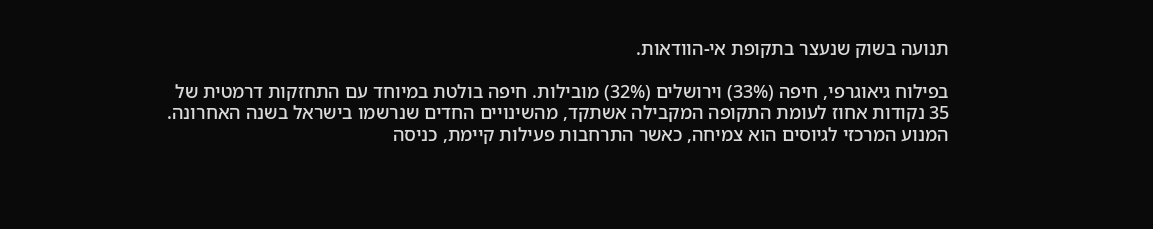תנועה בשוק שנעצר בתקופת אי-הוודאות.

בפילוח גיאוגרפי, חיפה (33%) וירושלים (32%) מובילות. חיפה בולטת במיוחד עם התחזקות דרמטית של 35 נקודות אחוז לעומת התקופה המקבילה אשתקד, מהשינויים החדים שנרשמו בישראל בשנה האחרונה. המנוע המרכזי לגיוסים הוא צמיחה, כאשר התרחבות פעילות קיימת, כניסה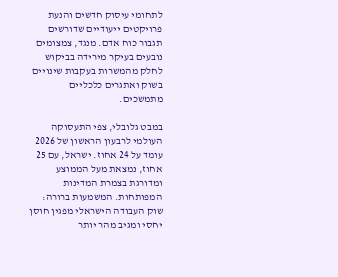לתחומי עיסוק חדשים והנעת פרויקטים ייעודיים שדורשים תגבור כוח אדם. מנגד, צמצומים נובעים בעיקר מירידה בביקוש לחלק מהמשרות בעקבות שינויים בשוק ואתגרים כלכליים מתמשכים.

במבט גלובלי, צפי התעסוקה העולמי לרבעון הראשון של 2026 עומד על 24 אחוז. ישראל, עם 25 אחוז, נמצאת מעל הממוצע ומדורגת בצמרת המדינות המפותחות. המשמעות ברורה: שוק העבודה הישראלי מפגין חוסן יחסי ומגיב מהר יותר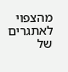מהצפוי לאתגרים של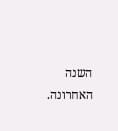השנה האחרונה.